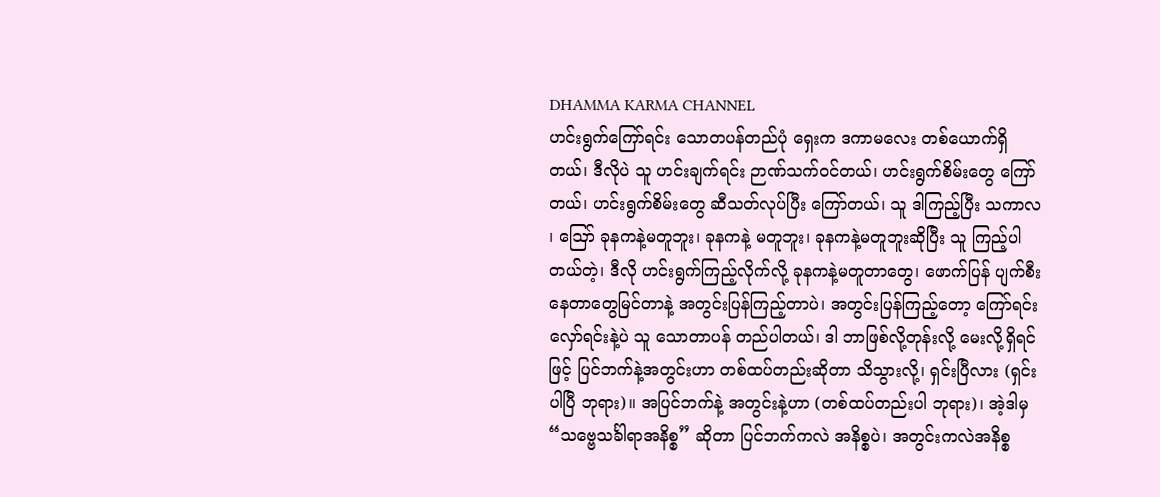DHAMMA KARMA CHANNEL
ဟင်းရွက်ကြော်ရင်း သောတပန်တည်ပုံ ရှေးက ဒကာမလေး တစ်ယောက်ရှိတယ်၊ ဒီလိုပဲ သူ ဟင်းချက်ရင်း ဉာဏ်သက်ဝင်တယ်၊ ဟင်းရွက်စိမ်းတွေ ကြော်တယ်၊ ဟင်းရွက်စိမ်းတွေ ဆီသတ်လုပ်ပြီး ကြော်တယ်၊ သူ ဒါကြည့်ပြီး သကာလ ၊ ဪ ခုနကနဲ့မတူဘူး၊ ခုနကနဲ့ မတူဘူး၊ ခုနကနဲ့မတူဘူးဆိုပြီး သူ ကြည့်ပါတယ်တဲ့၊ ဒီလို ဟင်းရွက်ကြည့်လိုက်လို့ ခုနကနဲ့မတူတာတွေ၊ ဖောက်ပြန် ပျက်စီးနေတာတွေမြင်တာနဲ့ အတွင်းပြန်ကြည့်တာပဲ၊ အတွင်းပြန်ကြည့်တော့ ကြော်ရင်း လှော်ရင်းနဲ့ပဲ သူ သောတာပန် တည်ပါတယ်၊ ဒါ ဘာဖြစ်လို့တုန်းလို့ မေးလို့ရှိရင်ဖြင့် ပြင်ဘက်နဲ့အတွင်းဟာ တစ်ထပ်တည်းဆိုတာ သိသွားလို့၊ ရှင်းပြီလား (ရှင်းပါပြီ ဘုရား)။ အပြင်ဘက်နဲ့ အတွင်းနဲ့ဟာ (တစ်ထပ်တည်းပါ ဘုရား)၊ အဲ့ဒါမှ “သဗ္ဗေသင်္ခါရာအနိစ္စ” ဆိုတာ ပြင်ဘက်ကလဲ အနိစ္စပဲ၊ အတွင်းကလဲအနိစ္စ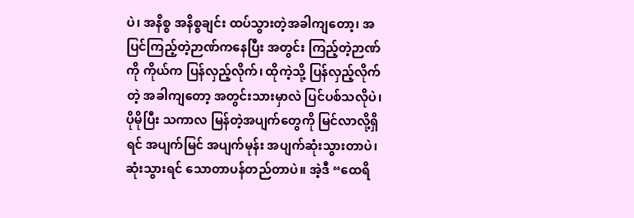ပဲ၊ အနိစ္စ အနိစ္စချင်း ထပ်သွားတဲ့အခါကျတော့၊ အပြင်ကြည့်တဲ့ဉာဏ်ကနေပြီး အတွင်း ကြည့်တဲ့ဉာဏ်ကို ကိုယ်က ပြန်လှည့်လိုက်၊ ထိုကဲ့သို့ ပြန်လှည့်လိုက်တဲ့ အခါကျတော့ အတွင်းသားမှာလဲ ပြင်ပစ်သလိုပဲ၊ ပိုမိုပြီး သကာလ မြန်တဲ့အပျက်တွေကို မြင်လာလို့ရှိရင် အပျက်မြင် အပျက်မုန်း အပျက်ဆုံးသွားတာပဲ၊ ဆုံးသွားရင် သောတာပန်တည်တာပဲ။ အဲ့ဒီ “ထေရိ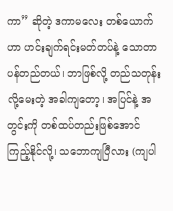ကာ” ဆိုတဲ့ ဒကာမလေး တစ်ယောက်ဟာ ဟင်းချက်ရင်းမတ်တပ်နဲ့ သောတာပန်တည်တယ်၊ ဘာဖြစ်လို့ တည်သတုန်းလို့မေးတဲ့ အခါကျတော့၊ အပြင်နဲ့ အတွင်းကို တစ်ထပ်တည်းဖြစ်အောင် ကြည့်နိုင်လို့၊ သဘောကျပြီလား (ကျပါ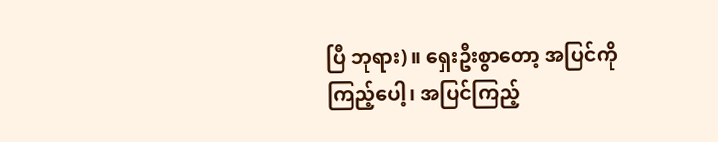ပြီ ဘုရား)။ ရှေးဦးစွာတော့ အပြင်ကိုကြည့်ပေါ့၊ အပြင်ကြည့်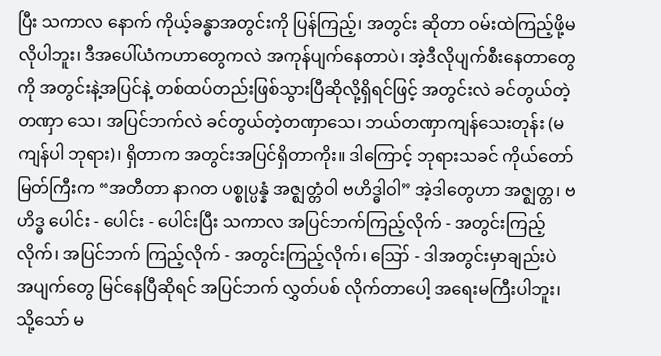ပြီး သကာလ နောက် ကိုယ့်ခန္ဓာအတွင်းကို ပြန်ကြည့်၊ အတွင်း ဆိုတာ ဝမ်းထဲကြည့်ဖို့မလိုပါဘူး၊ ဒီအပေါ်ယံကဟာတွေကလဲ အကုန်ပျက်နေတာပဲ၊ အဲ့ဒီလိုပျက်စီးနေတာတွေကို အတွင်းနဲ့အပြင်နဲ့ တစ်ထပ်တည်းဖြစ်သွားပြီဆိုလို့ရှိရင်ဖြင့် အတွင်းလဲ ခင်တွယ်တဲ့တဏှာ သေ၊ အပြင်ဘက်လဲ ခင်တွယ်တဲ့တဏှာသေ၊ ဘယ်တဏှာကျန်သေးတုန်း (မကျန်ပါ ဘုရား)၊ ရှိတာက အတွင်းအပြင်ရှိတာကိုး။ ဒါကြောင့် ဘုရားသခင် ကိုယ်တော်မြတ်ကြီးက “အတီတာ နာဂတ ပစ္စုပ္ပန္နံ အဇ္ဈတ္တံဝါ ဗဟိဒ္ဓါဝါ” အဲ့ဒါတွေဟာ အဇ္ဈတ္တ၊ ဗဟိဒ္ဓ ပေါင်း - ပေါင်း - ပေါင်းပြီး သကာလ အပြင်ဘက်ကြည့်လိုက် - အတွင်းကြည့်လိုက်၊ အပြင်ဘက် ကြည့်လိုက် - အတွင်းကြည့်လိုက်၊ ဪ - ဒါအတွင်းမှာချည်းပဲ အပျက်တွေ မြင်နေပြီဆိုရင် အပြင်ဘက် လွှတ်ပစ် လိုက်တာပေါ့ အရေးမကြီးပါဘူး၊ သို့သော် မ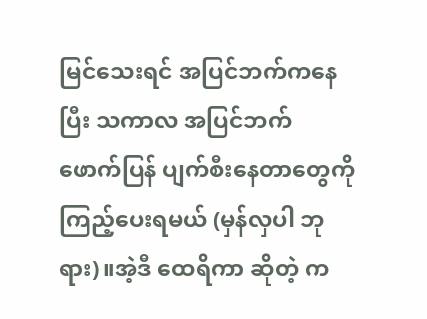မြင်သေးရင် အပြင်ဘက်ကနေပြီး သကာလ အပြင်ဘက် ဖောက်ပြန် ပျက်စီးနေတာတွေကို ကြည့်ပေးရမယ် (မှန်လှပါ ဘုရား)။အဲ့ဒီ ထေရိကာ ဆိုတဲ့ က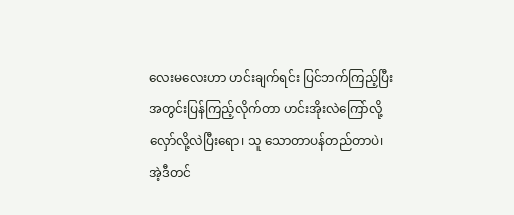လေးမလေးဟာ ဟင်းချက်ရင်း ပြင်ဘက်ကြည့်ပြီး အတွင်းပြန်ကြည့်လိုက်တာ ဟင်းအိုးလဲကြော်လို့ လှော်လို့လဲပြီးရော၊ သူ သောတာပန်တည်တာပဲ၊ အဲ့ဒီတင်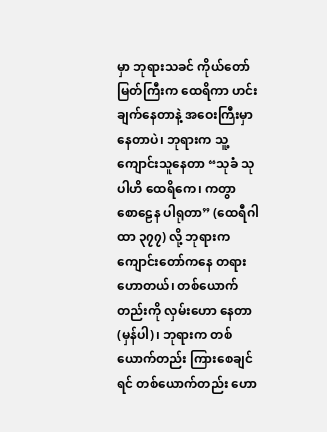မှာ ဘုရားသခင် ကိုယ်တော်မြတ်ကြီးက ထေရိကာ ဟင်းချက်နေတာနဲ့ အဝေးကြီးမှာနေတာပဲ၊ ဘုရားက သူ့ကျောင်းသူနေတာ “သုခံ သုပါဟိ ထေရိကေ၊ ကတွာ စောဠေန ပါရုတာ” (ထေရီဂါထာ ၃၇၇) လို့ ဘုရားက ကျောင်းတော်ကနေ တရားဟောတယ်၊ တစ်ယောက်တည်းကို လှမ်းဟော နေတာ (မှန်ပါ)၊ ဘုရားက တစ်ယောက်တည်း ကြားစေချင်ရင် တစ်ယောက်တည်း ဟော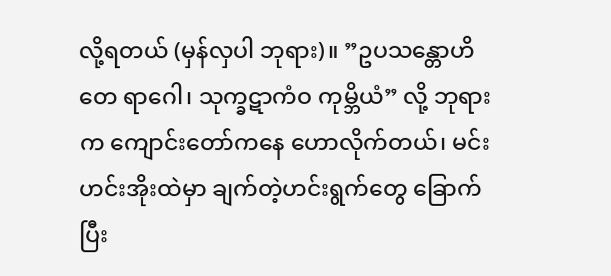လို့ရတယ် (မှန်လှပါ ဘုရား)။ ”ဥပသန္တောဟိ တေ ရာဂေါ၊ သုက္ခဋာကံဝ ကုမ္ဘိယံ” လို့ ဘုရားက ကျောင်းတော်ကနေ ဟောလိုက်တယ်၊ မင်း ဟင်းအိုးထဲမှာ ချက်တဲ့ဟင်းရွက်တွေ ခြောက်ပြီး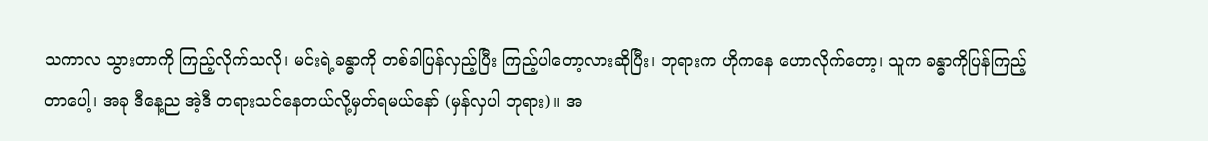သကာလ သွားတာကို ကြည့်လိုက်သလို၊ မင်းရဲ့ခန္ဓာကို တစ်ခါပြန်လှည့်ပြီး ကြည့်ပါတော့လားဆိုပြီး၊ ဘုရားက ဟိုကနေ ဟောလိုက်တော့၊ သူက ခန္ဓာကိုပြန်ကြည့်တာပေါ့၊ အခု ဒီနေ့ည အဲ့ဒီ တရားသင်နေတယ်လို့မှတ်ရမယ်နော် (မှန်လှပါ ဘုရား)။ အ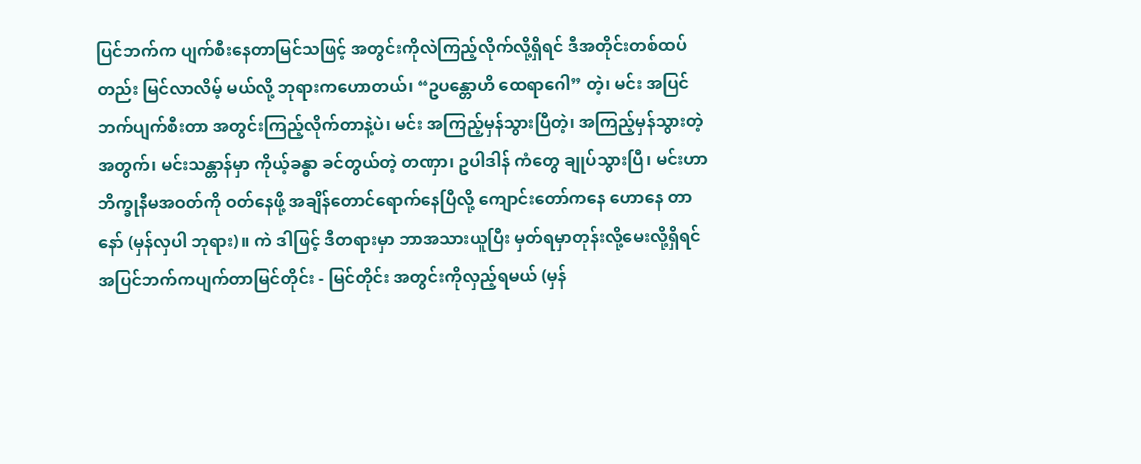ပြင်ဘက်က ပျက်စီးနေတာမြင်သဖြင့် အတွင်းကိုလဲကြည့်လိုက်လို့ရှိရင် ဒီအတိုင်းတစ်ထပ်တည်း မြင်လာလိမ့် မယ်လို့ ဘုရားကဟောတယ်၊ “ဥပန္တောဟိ ထေရာဂေါ” တဲ့၊ မင်း အပြင်ဘက်ပျက်စီးတာ အတွင်းကြည့်လိုက်တာနဲ့ပဲ၊ မင်း အကြည့်မှန်သွားပြီတဲ့၊ အကြည့်မှန်သွားတဲ့အတွက်၊ မင်းသန္တာန်မှာ ကိုယ့်ခန္ဓာ ခင်တွယ်တဲ့ တဏှာ၊ ဥပါဒါန် ကံတွေ ချုပ်သွားပြီ၊ မင်းဟာ ဘိက္ခုနီမအဝတ်ကို ဝတ်နေဖို့ အချိန်တောင်ရောက်နေပြီလို့ ကျောင်းတော်ကနေ ဟောနေ တာနော် (မှန်လှပါ ဘုရား)။ ကဲ ဒါဖြင့် ဒီတရားမှာ ဘာအသားယူပြီး မှတ်ရမှာတုန်းလို့မေးလို့ရှိရင် အပြင်ဘက်ကပျက်တာမြင်တိုင်း - မြင်တိုင်း အတွင်းကိုလှည့်ရမယ် (မှန်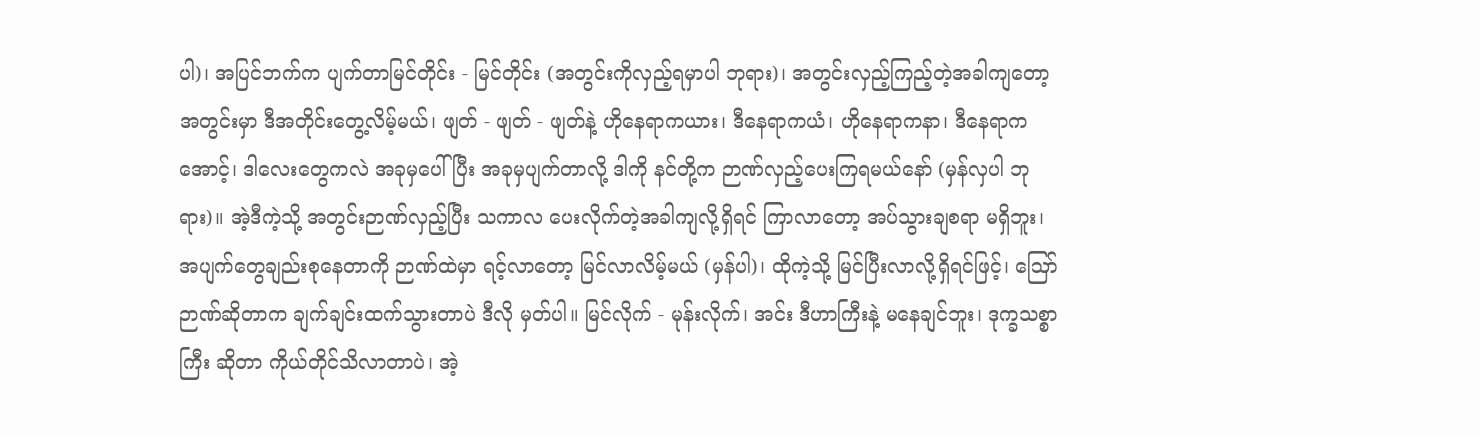ပါ)၊ အပြင်ဘက်က ပျက်တာမြင်တိုင်း - မြင်တိုင်း (အတွင်းကိုလှည့်ရမှာပါ ဘုရား)၊ အတွင်းလှည့်ကြည့်တဲ့အခါကျတော့ အတွင်းမှာ ဒီအတိုင်းတွေ့လိမ့်မယ်၊ ဖျတ် - ဖျတ် - ဖျတ်နဲ့ ဟိုနေရာကယား၊ ဒီနေရာကယံ၊ ဟိုနေရာကနာ၊ ဒီနေရာကအောင့်၊ ဒါလေးတွေကလဲ အခုမှပေါ်ပြီး အခုမှပျက်တာလို့ ဒါကို နင်တို့က ဉာဏ်လှည့်ပေးကြရမယ်နော် (မှန်လှပါ ဘုရား)။ အဲ့ဒီကဲ့သို့ အတွင်းဉာဏ်လှည့်ပြီး သကာလ ပေးလိုက်တဲ့အခါကျလို့ရှိရင် ကြာလာတော့ အပ်သွားချစရာ မရှိဘူး၊ အပျက်တွေချည်းစုနေတာကို ဉာဏ်ထဲမှာ ရင့်လာတော့ မြင်လာလိမ့်မယ် (မှန်ပါ)၊ ထိုကဲ့သို့ မြင်ပြီးလာလို့ရှိရင်ဖြင့်၊ ဪ ဉာဏ်ဆိုတာက ချက်ချင်းထက်သွားတာပဲ ဒီလို မှတ်ပါ။ မြင်လိုက် - မုန်းလိုက်၊ အင်း ဒီဟာကြီးနဲ့ မနေချင်ဘူး၊ ဒုက္ခသစ္စာကြီး ဆိုတာ ကိုယ်တိုင်သိလာတာပဲ၊ အဲ့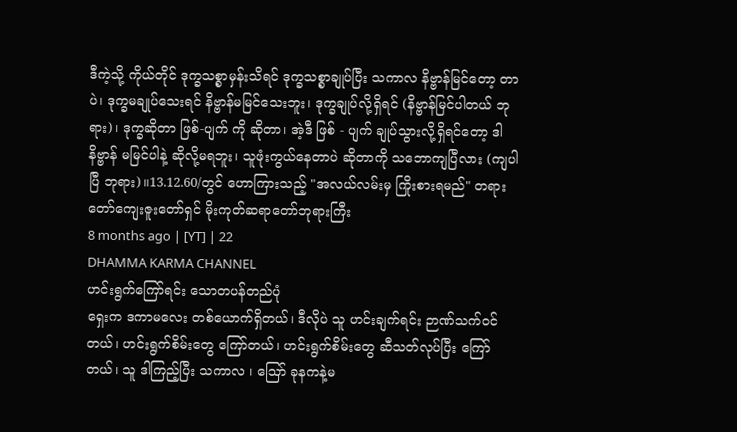ဒီကဲ့သို့ ကိုယ်တိုင် ဒုက္ခသစ္စာမှန်းသိရင် ဒုက္ခသစ္စာချုပ်ပြီး သကာလ နိဗ္ဗာန်မြင်တော့ တာပဲ၊ ဒုက္ခမချုပ်သေးရင် နိဗ္ဗာန်မမြင်သေးဘူး၊ ဒုက္ခချုပ်လို့ရှိရင် (နိဗ္ဗာန်မြင်ပါတယ် ဘုရား)၊ ဒုက္ခဆိုတာ ဖြစ်-ပျက် ကို ဆိုတာ၊ အဲ့ဒီ ဖြစ် - ပျက် ချုပ်သွားလို့ရှိရင်တော့ ဒါနိဗ္ဗာန် မမြင်ပါနဲ့ ဆိုလို့မရဘူး၊ သူဖုံးကွယ်နေတာပဲ ဆိုတာကို သဘောကျပြီလား (ကျပါပြီ ဘုရား)။13.12.60/တွင် ဟောကြားသည့် "အလယ်လမ်းမှ ကြိုးစားရမည်" တရားတော်ကျေးဇူးတော်ရှင် မိုးကုတ်ဆရာတော်ဘုရားကြီး
8 months ago | [YT] | 22
DHAMMA KARMA CHANNEL
ဟင်းရွက်ကြော်ရင်း သောတပန်တည်ပုံ
ရှေးက ဒကာမလေး တစ်ယောက်ရှိတယ်၊ ဒီလိုပဲ သူ ဟင်းချက်ရင်း ဉာဏ်သက်ဝင်တယ်၊ ဟင်းရွက်စိမ်းတွေ ကြော်တယ်၊ ဟင်းရွက်စိမ်းတွေ ဆီသတ်လုပ်ပြီး ကြော်တယ်၊ သူ ဒါကြည့်ပြီး သကာလ ၊ ဪ ခုနကနဲ့မ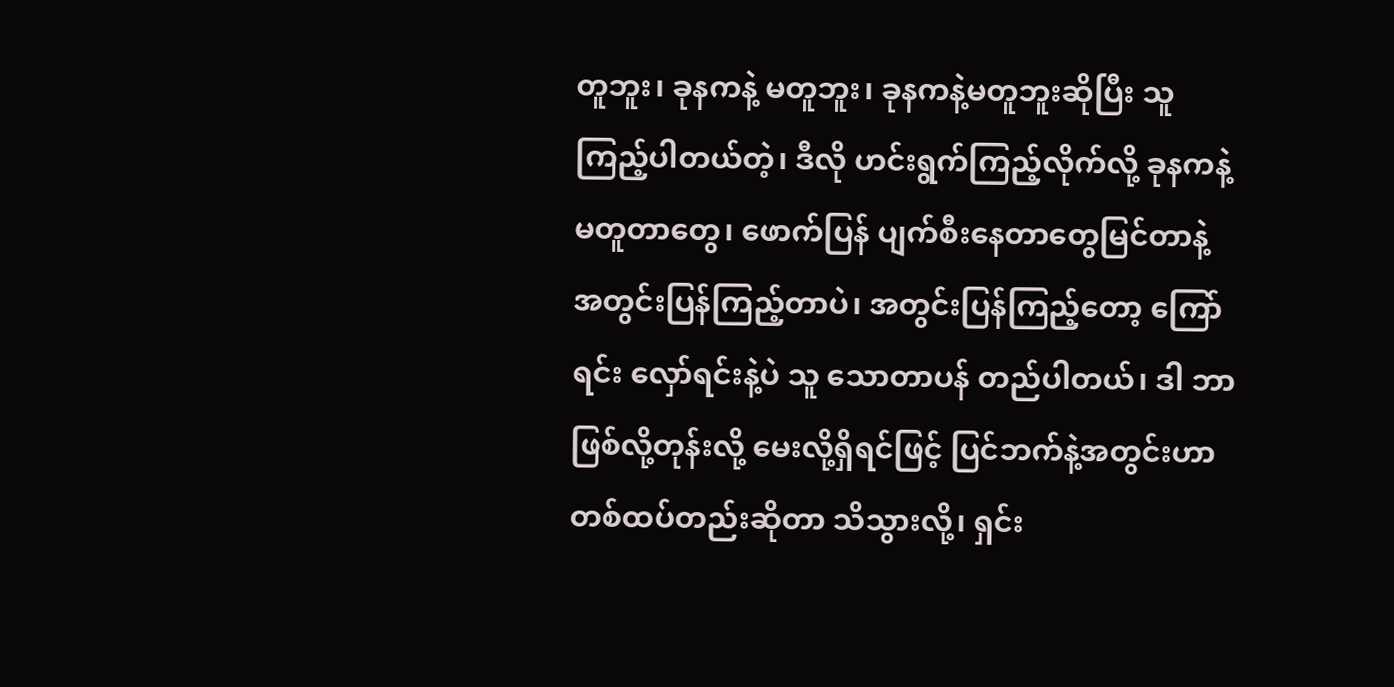တူဘူး၊ ခုနကနဲ့ မတူဘူး၊ ခုနကနဲ့မတူဘူးဆိုပြီး သူ ကြည့်ပါတယ်တဲ့၊ ဒီလို ဟင်းရွက်ကြည့်လိုက်လို့ ခုနကနဲ့မတူတာတွေ၊ ဖောက်ပြန် ပျက်စီးနေတာတွေမြင်တာနဲ့ အတွင်းပြန်ကြည့်တာပဲ၊ အတွင်းပြန်ကြည့်တော့ ကြော်ရင်း လှော်ရင်းနဲ့ပဲ သူ သောတာပန် တည်ပါတယ်၊ ဒါ ဘာဖြစ်လို့တုန်းလို့ မေးလို့ရှိရင်ဖြင့် ပြင်ဘက်နဲ့အတွင်းဟာ တစ်ထပ်တည်းဆိုတာ သိသွားလို့၊ ရှင်း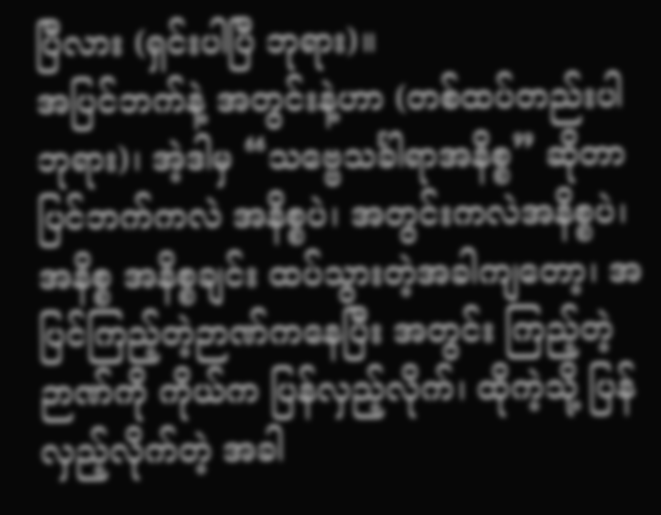ပြီလား (ရှင်းပါပြီ ဘုရား)။
အပြင်ဘက်နဲ့ အတွင်းနဲ့ဟာ (တစ်ထပ်တည်းပါ ဘုရား)၊ အဲ့ဒါမှ “သဗ္ဗေသင်္ခါရာအနိစ္စ” ဆိုတာ ပြင်ဘက်ကလဲ အနိစ္စပဲ၊ အတွင်းကလဲအနိစ္စပဲ၊ အနိစ္စ အနိစ္စချင်း ထပ်သွားတဲ့အခါကျတော့၊ အပြင်ကြည့်တဲ့ဉာဏ်ကနေပြီး အတွင်း ကြည့်တဲ့ဉာဏ်ကို ကိုယ်က ပြန်လှည့်လိုက်၊ ထိုကဲ့သို့ ပြန်လှည့်လိုက်တဲ့ အခါ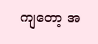ကျတော့ အ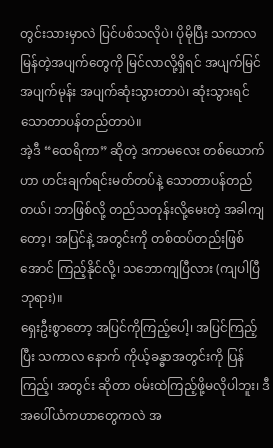တွင်းသားမှာလဲ ပြင်ပစ်သလိုပဲ၊ ပိုမိုပြီး သကာလ မြန်တဲ့အပျက်တွေကို မြင်လာလို့ရှိရင် အပျက်မြင် အပျက်မုန်း အပျက်ဆုံးသွားတာပဲ၊ ဆုံးသွားရင် သောတာပန်တည်တာပဲ။
အဲ့ဒီ “ထေရိကာ” ဆိုတဲ့ ဒကာမလေး တစ်ယောက်ဟာ ဟင်းချက်ရင်းမတ်တပ်နဲ့ သောတာပန်တည်တယ်၊ ဘာဖြစ်လို့ တည်သတုန်းလို့မေးတဲ့ အခါကျတော့၊ အပြင်နဲ့ အတွင်းကို တစ်ထပ်တည်းဖြစ်အောင် ကြည့်နိုင်လို့၊ သဘောကျပြီလား (ကျပါပြီ ဘုရား)။
ရှေးဦးစွာတော့ အပြင်ကိုကြည့်ပေါ့၊ အပြင်ကြည့်ပြီး သကာလ နောက် ကိုယ့်ခန္ဓာအတွင်းကို ပြန်ကြည့်၊ အတွင်း ဆိုတာ ဝမ်းထဲကြည့်ဖို့မလိုပါဘူး၊ ဒီအပေါ်ယံကဟာတွေကလဲ အ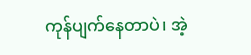ကုန်ပျက်နေတာပဲ၊ အဲ့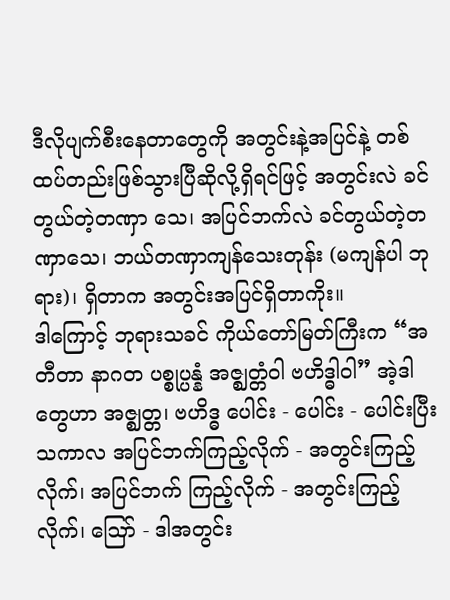ဒီလိုပျက်စီးနေတာတွေကို အတွင်းနဲ့အပြင်နဲ့ တစ်ထပ်တည်းဖြစ်သွားပြီဆိုလို့ရှိရင်ဖြင့် အတွင်းလဲ ခင်တွယ်တဲ့တဏှာ သေ၊ အပြင်ဘက်လဲ ခင်တွယ်တဲ့တဏှာသေ၊ ဘယ်တဏှာကျန်သေးတုန်း (မကျန်ပါ ဘုရား)၊ ရှိတာက အတွင်းအပြင်ရှိတာကိုး။
ဒါကြောင့် ဘုရားသခင် ကိုယ်တော်မြတ်ကြီးက “အတီတာ နာဂတ ပစ္စုပ္ပန္နံ အဇ္ဈတ္တံဝါ ဗဟိဒ္ဓါဝါ” အဲ့ဒါတွေဟာ အဇ္ဈတ္တ၊ ဗဟိဒ္ဓ ပေါင်း - ပေါင်း - ပေါင်းပြီး သကာလ အပြင်ဘက်ကြည့်လိုက် - အတွင်းကြည့်လိုက်၊ အပြင်ဘက် ကြည့်လိုက် - အတွင်းကြည့်လိုက်၊ ဪ - ဒါအတွင်း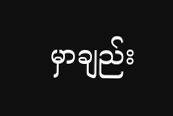မှာချည်း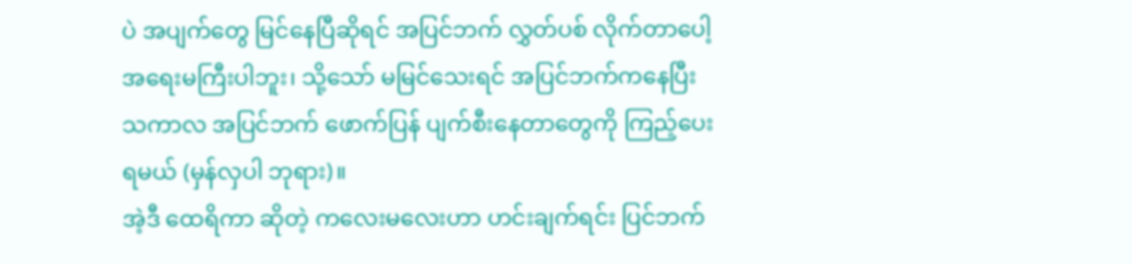ပဲ အပျက်တွေ မြင်နေပြီဆိုရင် အပြင်ဘက် လွှတ်ပစ် လိုက်တာပေါ့ အရေးမကြီးပါဘူး၊ သို့သော် မမြင်သေးရင် အပြင်ဘက်ကနေပြီး သကာလ အပြင်ဘက် ဖောက်ပြန် ပျက်စီးနေတာတွေကို ကြည့်ပေးရမယ် (မှန်လှပါ ဘုရား)။
အဲ့ဒီ ထေရိကာ ဆိုတဲ့ ကလေးမလေးဟာ ဟင်းချက်ရင်း ပြင်ဘက်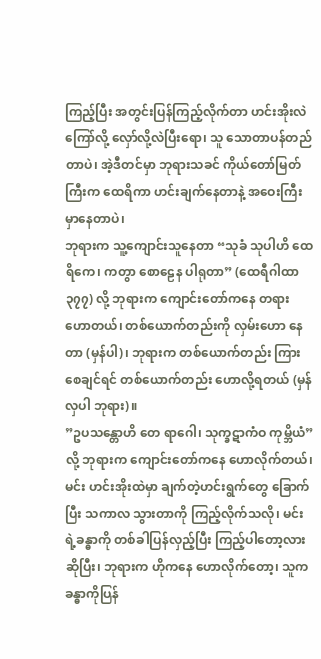ကြည့်ပြီး အတွင်းပြန်ကြည့်လိုက်တာ ဟင်းအိုးလဲကြော်လို့ လှော်လို့လဲပြီးရော၊ သူ သောတာပန်တည်တာပဲ၊ အဲ့ဒီတင်မှာ ဘုရားသခင် ကိုယ်တော်မြတ်ကြီးက ထေရိကာ ဟင်းချက်နေတာနဲ့ အဝေးကြီးမှာနေတာပဲ၊
ဘုရားက သူ့ကျောင်းသူနေတာ “သုခံ သုပါဟိ ထေရိကေ၊ ကတွာ စောဠေန ပါရုတာ” (ထေရီဂါထာ ၃၇၇) လို့ ဘုရားက ကျောင်းတော်ကနေ တရားဟောတယ်၊ တစ်ယောက်တည်းကို လှမ်းဟော နေတာ (မှန်ပါ)၊ ဘုရားက တစ်ယောက်တည်း ကြားစေချင်ရင် တစ်ယောက်တည်း ဟောလို့ရတယ် (မှန်လှပါ ဘုရား)။
”ဥပသန္တောဟိ တေ ရာဂေါ၊ သုက္ခဋာကံဝ ကုမ္ဘိယံ” လို့ ဘုရားက ကျောင်းတော်ကနေ ဟောလိုက်တယ်၊ မင်း ဟင်းအိုးထဲမှာ ချက်တဲ့ဟင်းရွက်တွေ ခြောက်ပြီး သကာလ သွားတာကို ကြည့်လိုက်သလို၊ မင်းရဲ့ခန္ဓာကို တစ်ခါပြန်လှည့်ပြီး ကြည့်ပါတော့လားဆိုပြီး၊ ဘုရားက ဟိုကနေ ဟောလိုက်တော့၊ သူက ခန္ဓာကိုပြန်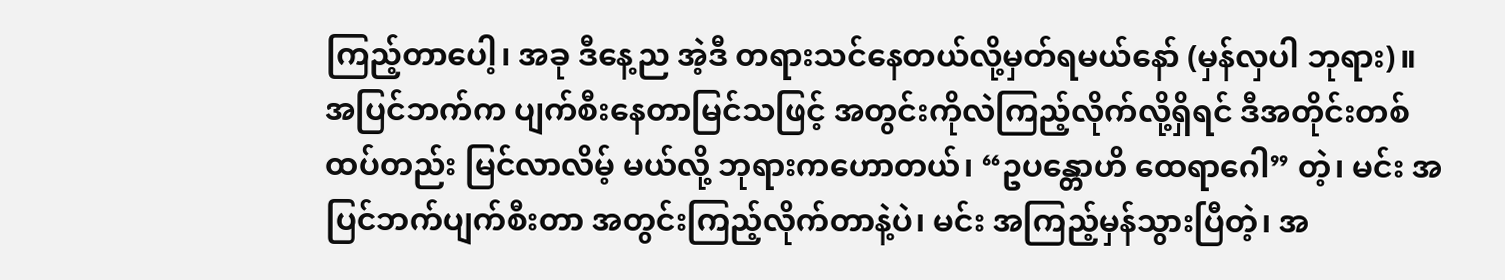ကြည့်တာပေါ့၊ အခု ဒီနေ့ည အဲ့ဒီ တရားသင်နေတယ်လို့မှတ်ရမယ်နော် (မှန်လှပါ ဘုရား)။
အပြင်ဘက်က ပျက်စီးနေတာမြင်သဖြင့် အတွင်းကိုလဲကြည့်လိုက်လို့ရှိရင် ဒီအတိုင်းတစ်ထပ်တည်း မြင်လာလိမ့် မယ်လို့ ဘုရားကဟောတယ်၊ “ဥပန္တောဟိ ထေရာဂေါ” တဲ့၊ မင်း အပြင်ဘက်ပျက်စီးတာ အတွင်းကြည့်လိုက်တာနဲ့ပဲ၊ မင်း အကြည့်မှန်သွားပြီတဲ့၊ အ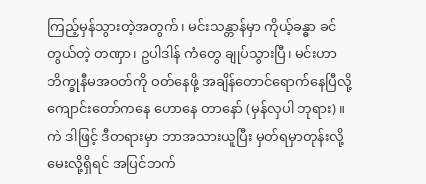ကြည့်မှန်သွားတဲ့အတွက်၊ မင်းသန္တာန်မှာ ကိုယ့်ခန္ဓာ ခင်တွယ်တဲ့ တဏှာ၊ ဥပါဒါန် ကံတွေ ချုပ်သွားပြီ၊ မင်းဟာ ဘိက္ခုနီမအဝတ်ကို ဝတ်နေဖို့ အချိန်တောင်ရောက်နေပြီလို့ ကျောင်းတော်ကနေ ဟောနေ တာနော် (မှန်လှပါ ဘုရား)။
ကဲ ဒါဖြင့် ဒီတရားမှာ ဘာအသားယူပြီး မှတ်ရမှာတုန်းလို့မေးလို့ရှိရင် အပြင်ဘက်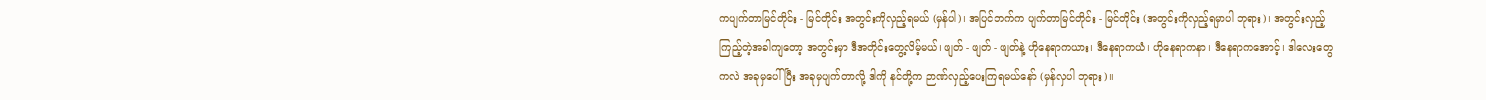ကပျက်တာမြင်တိုင်း - မြင်တိုင်း အတွင်းကိုလှည့်ရမယ် (မှန်ပါ)၊ အပြင်ဘက်က ပျက်တာမြင်တိုင်း - မြင်တိုင်း (အတွင်းကိုလှည့်ရမှာပါ ဘုရား)၊ အတွင်းလှည့်ကြည့်တဲ့အခါကျတော့ အတွင်းမှာ ဒီအတိုင်းတွေ့လိမ့်မယ်၊ ဖျတ် - ဖျတ် - ဖျတ်နဲ့ ဟိုနေရာကယား၊ ဒီနေရာကယံ၊ ဟိုနေရာကနာ၊ ဒီနေရာကအောင့်၊ ဒါလေးတွေကလဲ အခုမှပေါ်ပြီး အခုမှပျက်တာလို့ ဒါကို နင်တို့က ဉာဏ်လှည့်ပေးကြရမယ်နော် (မှန်လှပါ ဘုရား)။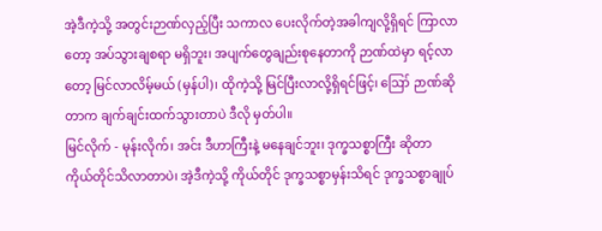အဲ့ဒီကဲ့သို့ အတွင်းဉာဏ်လှည့်ပြီး သကာလ ပေးလိုက်တဲ့အခါကျလို့ရှိရင် ကြာလာတော့ အပ်သွားချစရာ မရှိဘူး၊ အပျက်တွေချည်းစုနေတာကို ဉာဏ်ထဲမှာ ရင့်လာတော့ မြင်လာလိမ့်မယ် (မှန်ပါ)၊ ထိုကဲ့သို့ မြင်ပြီးလာလို့ရှိရင်ဖြင့်၊ ဪ ဉာဏ်ဆိုတာက ချက်ချင်းထက်သွားတာပဲ ဒီလို မှတ်ပါ။
မြင်လိုက် - မုန်းလိုက်၊ အင်း ဒီဟာကြီးနဲ့ မနေချင်ဘူး၊ ဒုက္ခသစ္စာကြီး ဆိုတာ ကိုယ်တိုင်သိလာတာပဲ၊ အဲ့ဒီကဲ့သို့ ကိုယ်တိုင် ဒုက္ခသစ္စာမှန်းသိရင် ဒုက္ခသစ္စာချုပ်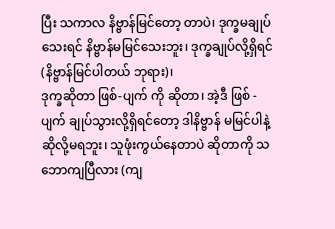ပြီး သကာလ နိဗ္ဗာန်မြင်တော့ တာပဲ၊ ဒုက္ခမချုပ်သေးရင် နိဗ္ဗာန်မမြင်သေးဘူး၊ ဒုက္ခချုပ်လို့ရှိရင် (နိဗ္ဗာန်မြင်ပါတယ် ဘုရား)၊
ဒုက္ခဆိုတာ ဖြစ်-ပျက် ကို ဆိုတာ၊ အဲ့ဒီ ဖြစ် - ပျက် ချုပ်သွားလို့ရှိရင်တော့ ဒါနိဗ္ဗာန် မမြင်ပါနဲ့ ဆိုလို့မရဘူး၊ သူဖုံးကွယ်နေတာပဲ ဆိုတာကို သဘောကျပြီလား (ကျ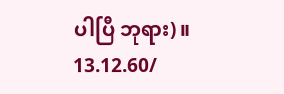ပါပြီ ဘုရား)။
13.12.60/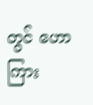တွင် ဟောကြား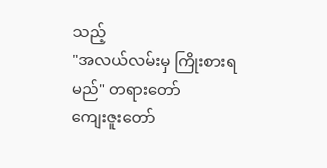သည့်
"အလယ်လမ်းမှ ကြိုးစားရမည်" တရားတော်
ကျေးဇူးတော်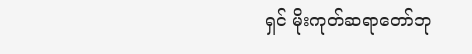ရှင် မိုးကုတ်ဆရာတော်ဘု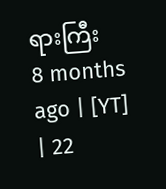ရားကြီး
8 months ago | [YT] | 22